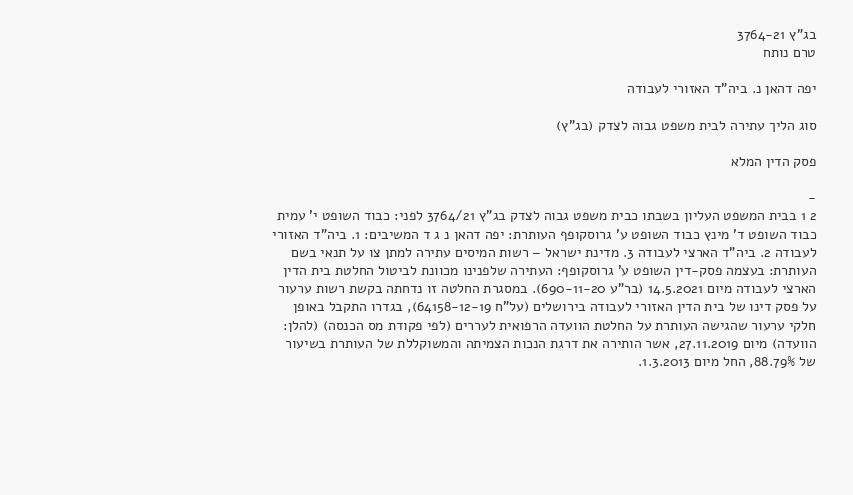בג"ץ 3764-21
טרם נותח

יפה דהאן נ. ביה"ד האזורי לעבודה

סוג הליך עתירה לבית משפט גבוה לצדק (בג"ץ)

פסק הדין המלא

-
2 1 בבית המשפט העליון בשבתו כבית משפט גבוה לצדק בג"ץ 3764/21 לפני: כבוד השופט י' עמית כבוד השופט ד' מינץ כבוד השופט ע' גרוסקופף העותרת: יפה דהאן נ ג ד המשיבים: 1. ביה"ד האזורי לעבודה 2. ביה"ד הארצי לעבודה 3. מדינת ישראל – רשות המיסים עתירה למתן צו על תנאי בשם העותרת: בעצמה פסק-דין השופט ע' גרוסקופף: העתירה שלפנינו מכוונת לביטול החלטת בית הדין הארצי לעבודה מיום 14.5.2021 (בר"ע 690-11-20). במסגרת החלטה זו נדחתה בקשת רשות ערעור על פסק דינו של בית הדין האזורי לעבודה בירושלים (על"ח 64158-12-19), בגדרו התקבל באופן חלקי ערעור שהגישה העותרת על החלטת הוועדה הרפואית לעררים (לפי פקודת מס הכנסה) (להלן: הוועדה) מיום 27.11.2019, אשר הותירה את דרגת הנכות הצמיתה והמשוקללת של העותרת בשיעור של 88.79%, החל מיום 1.3.2013.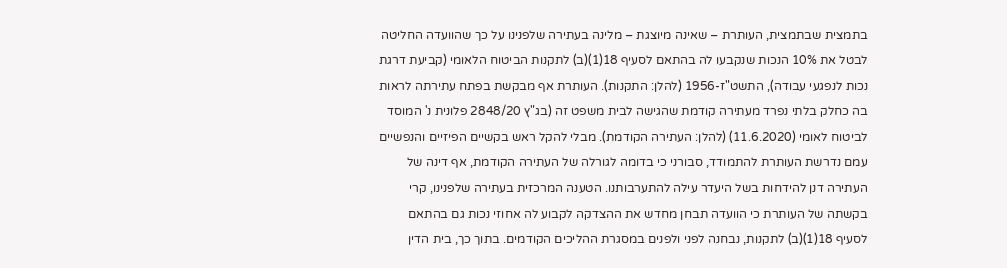בתמצית שבתמצית, העותרת – שאינה מיוצגת – מלינה בעתירה שלפנינו על כך שהוועדה החליטה לבטל את 10% הנכות שנקבעו לה בהתאם לסעיף 18(1)(ב) לתקנות הביטוח הלאומי (קביעת דרגת נכות לנפגעי עבודה), התשט"ז-1956 (להלן: התקנות). העותרת אף מבקשת בפתח עתירתה לראות בה כחלק בלתי נפרד מעתירה קודמת שהגישה לבית משפט זה (בג"ץ 2848/20 פלונית נ' המוסד לביטוח לאומי (11.6.2020) (להלן: העתירה הקודמת). מבלי להקל ראש בקשיים הפיזיים והנפשיים עמם נדרשת העותרת להתמודד, סבורני כי בדומה לגורלה של העתירה הקודמת, אף דינה של העתירה דנן להידחות בשל היעדר עילה להתערבותנו. הטענה המרכזית בעתירה שלפנינו, קרי בקשתה של העותרת כי הוועדה תבחן מחדש את ההצדקה לקבוע לה אחוזי נכות גם בהתאם לסעיף 18(1)(ב) לתקנות, נבחנה לפני ולפנים במסגרת ההליכים הקודמים. בתוך כך, בית הדין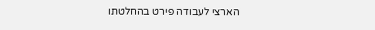הארצי לעבודה פירט בהחלטתו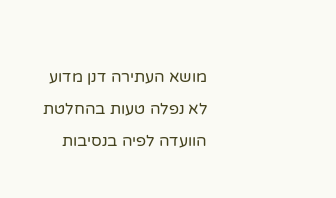מושא העתירה דנן מדוע לא נפלה טעות בהחלטת הוועדה לפיה בנסיבות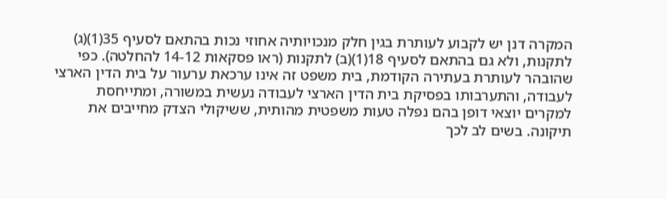המקרה דנן יש לקבוע לעותרת בגין חלק מנכויותיה אחוזי נכות בהתאם לסעיף 35(1)(ג) לתקנות, ולא גם בהתאם לסעיף 18(1)(ב) לתקנות (ראו פסקאות 14-12 להחלטה). כפי שהובהר לעותרת בעתירה הקודמת, בית משפט זה אינו ערכאת ערעור על בית הדין הארצי לעבודה, והתערבותו בפסיקת בית הדין הארצי לעבודה נעשית במשורה, ומתייחסת למקרים יוצאי דופן בהם נפלה טעות משפטית מהותית, ששיקולי הצדק מחייבים את תיקונה. בשים לב לכך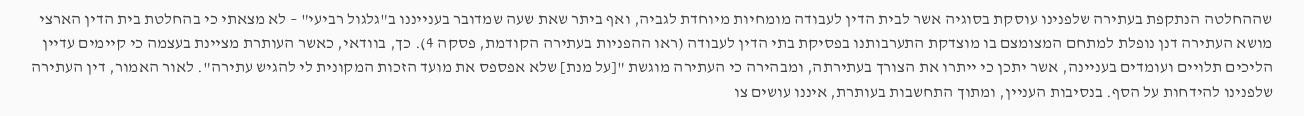שההחלטה הנתקפת בעתירה שלפנינו עוסקת בסוגיה אשר לבית הדין לעבודה מומחיות מיוחדת לגביה, ואף ביתר שאת שעה שמדובר בענייננו ב"גלגול רביעי" – לא מצאתי כי בהחלטת בית הדין הארצי מושא העתירה דנן נופלת למתחם המצומצם בו מוצדקת התערבותנו בפסיקת בתי הדין לעבודה (ראו ההפניות בעתירה הקודמת, פסקה 4). כך, בוודאי, כאשר העותרת מציינת בעצמה כי קיימים עדיין הליכים תלויים ועומדים בעניינה, אשר יתכן כי ייתרו את הצורך בעתירתה, ומבהירה כי העתירה מוגשת "[על מנת] שלא אפספס את מועד הזכות המקונית לי להגיש עתירה". לאור האמור, דין העתירה שלפנינו להידחות על הסף. בנסיבות העניין, ומתוך התחשבות בעותרת, איננו עושים צו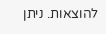להוצאות. ניתן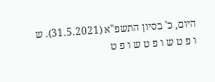היום, כ' בסיון התשפ"א (31.5.2021). ש ו פ ט ש ו פ ט ש ו פ ט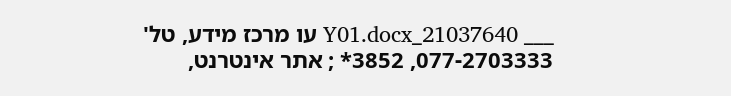___ 21037640_Y01.docx עו מרכז מידע, טל' 077-2703333, 3852* ; אתר אינטרנט,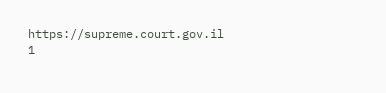https://supreme.court.gov.il 1